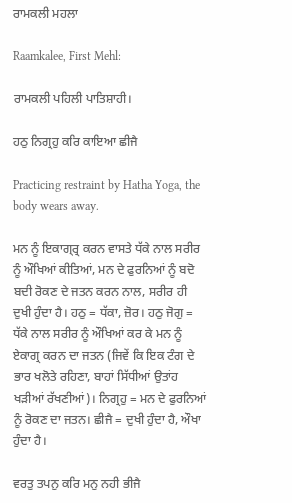ਰਾਮਕਲੀ ਮਹਲਾ

Raamkalee, First Mehl:

ਰਾਮਕਲੀ ਪਹਿਲੀ ਪਾਤਿਸ਼ਾਹੀ।

ਹਠੁ ਨਿਗ੍ਰਹੁ ਕਰਿ ਕਾਇਆ ਛੀਜੈ

Practicing restraint by Hatha Yoga, the body wears away.

ਮਨ ਨੂੰ ਇਕਾਗ੍ਰ੍ਰ ਕਰਨ ਵਾਸਤੇ ਧੱਕੇ ਨਾਲ ਸਰੀਰ ਨੂੰ ਔਖਿਆਂ ਕੀਤਿਆਂ, ਮਨ ਦੇ ਫੁਰਨਿਆਂ ਨੂੰ ਬਦੋ ਬਦੀ ਰੋਕਣ ਦੇ ਜਤਨ ਕਰਨ ਨਾਲ, ਸਰੀਰ ਹੀ ਦੁਖੀ ਹੁੰਦਾ ਹੈ। ਹਠੁ = ਧੱਕਾ, ਜ਼ੋਰ। ਹਠੁ ਜੋਗੁ = ਧੱਕੇ ਨਾਲ ਸਰੀਰ ਨੂੰ ਔਖਿਆਂ ਕਰ ਕੇ ਮਨ ਨੂੰ ਏਕਾਗ੍ਰ ਕਰਨ ਦਾ ਜਤਨ (ਜਿਵੇਂ ਕਿ ਇਕ ਟੰਗ ਦੇ ਭਾਰ ਖਲੋਤੇ ਰਹਿਣਾ, ਬਾਹਾਂ ਸਿੱਧੀਆਂ ਉਤਾਂਹ ਖੜੀਆਂ ਰੱਖਣੀਆਂ)। ਨਿਗ੍ਰਹੁ = ਮਨ ਦੇ ਫੁਰਨਿਆਂ ਨੂੰ ਰੋਕਣ ਦਾ ਜਤਨ। ਛੀਜੈ = ਦੁਖੀ ਹੁੰਦਾ ਹੈ, ਔਖਾ ਹੁੰਦਾ ਹੈ।

ਵਰਤੁ ਤਪਨੁ ਕਰਿ ਮਨੁ ਨਹੀ ਭੀਜੈ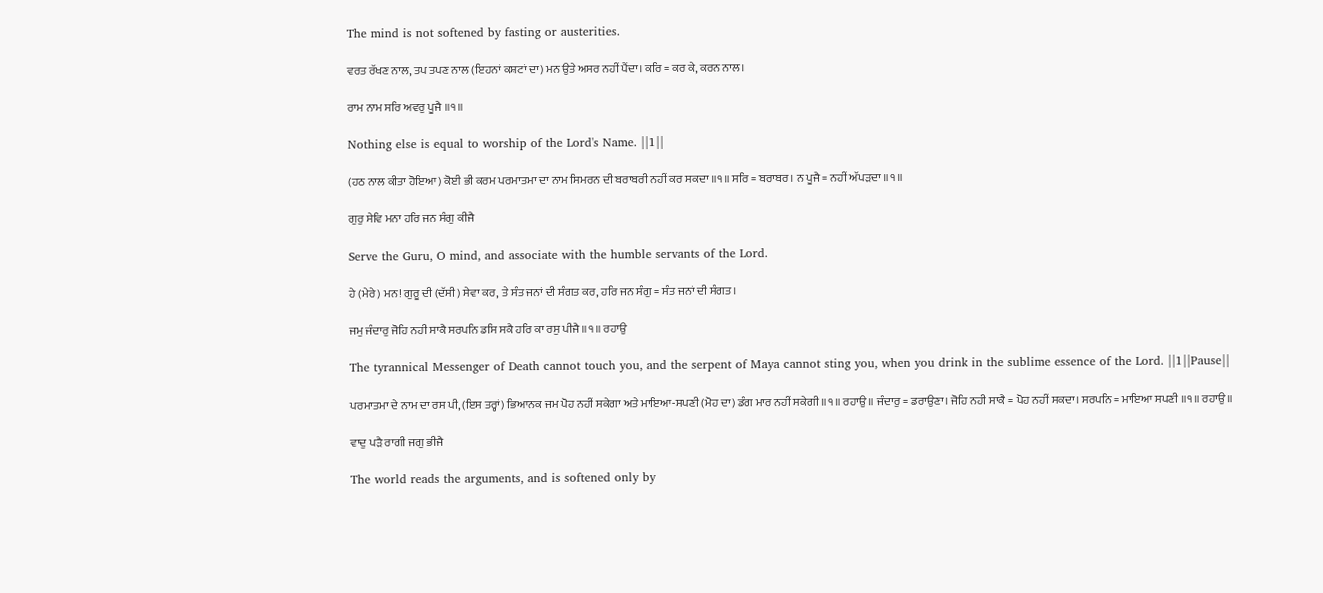The mind is not softened by fasting or austerities.

ਵਰਤ ਰੱਖਣ ਨਾਲ, ਤਪ ਤਪਣ ਨਾਲ (ਇਹਨਾਂ ਕਸ਼ਟਾਂ ਦਾ) ਮਨ ਉਤੇ ਅਸਰ ਨਹੀਂ ਪੈਂਦਾ। ਕਰਿ = ਕਰ ਕੇ, ਕਰਨ ਨਾਲ।

ਰਾਮ ਨਾਮ ਸਰਿ ਅਵਰੁ ਪੂਜੈ ॥੧॥

Nothing else is equal to worship of the Lord's Name. ||1||

(ਹਠ ਨਾਲ ਕੀਤਾ ਹੋਇਆ) ਕੋਈ ਭੀ ਕਰਮ ਪਰਮਾਤਮਾ ਦਾ ਨਾਮ ਸਿਮਰਨ ਦੀ ਬਰਾਬਰੀ ਨਹੀਂ ਕਰ ਸਕਦਾ ॥੧॥ ਸਰਿ = ਬਰਾਬਰ। ਨ ਪੂਜੈ = ਨਹੀਂ ਅੱਪੜਦਾ ॥੧॥

ਗੁਰੁ ਸੇਵਿ ਮਨਾ ਹਰਿ ਜਨ ਸੰਗੁ ਕੀਜੈ

Serve the Guru, O mind, and associate with the humble servants of the Lord.

ਹੇ (ਮੇਰੇ) ਮਨ! ਗੁਰੂ ਦੀ (ਦੱਸੀ) ਸੇਵਾ ਕਰ, ਤੇ ਸੰਤ ਜਨਾਂ ਦੀ ਸੰਗਤ ਕਰ, ਹਰਿ ਜਨ ਸੰਗੁ = ਸੰਤ ਜਨਾਂ ਦੀ ਸੰਗਤ।

ਜਮੁ ਜੰਦਾਰੁ ਜੋਹਿ ਨਹੀ ਸਾਕੈ ਸਰਪਨਿ ਡਸਿ ਸਕੈ ਹਰਿ ਕਾ ਰਸੁ ਪੀਜੈ ॥੧॥ ਰਹਾਉ

The tyrannical Messenger of Death cannot touch you, and the serpent of Maya cannot sting you, when you drink in the sublime essence of the Lord. ||1||Pause||

ਪਰਮਾਤਮਾ ਦੇ ਨਾਮ ਦਾ ਰਸ ਪੀ, (ਇਸ ਤਰ੍ਹਾਂ) ਭਿਆਨਕ ਜਮ ਪੋਹ ਨਹੀਂ ਸਕੇਗਾ ਅਤੇ ਮਾਇਆ-ਸਪਣੀ (ਮੋਹ ਦਾ) ਡੰਗ ਮਾਰ ਨਹੀਂ ਸਕੇਗੀ ॥੧॥ ਰਹਾਉ ॥ ਜੰਦਾਰੁ = ਡਰਾਉਣਾ। ਜੋਹਿ ਨਹੀ ਸਾਕੈ = ਪੋਹ ਨਹੀਂ ਸਕਦਾ। ਸਰਪਨਿ = ਮਾਇਆ ਸਪਣੀ ॥੧॥ ਰਹਾਉ ॥

ਵਾਦੁ ਪੜੈ ਰਾਗੀ ਜਗੁ ਭੀਜੈ

The world reads the arguments, and is softened only by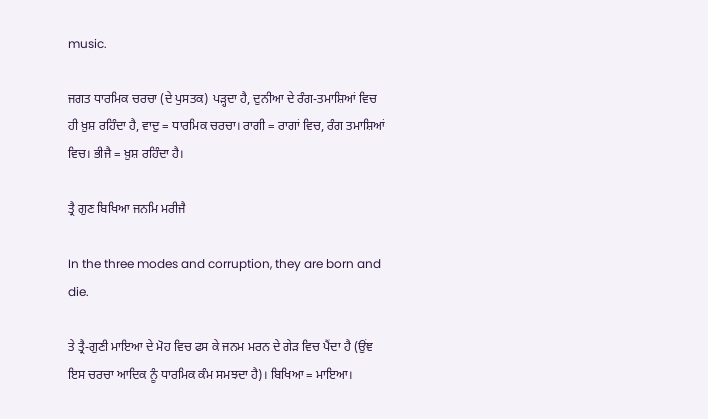music.

ਜਗਤ ਧਾਰਮਿਕ ਚਰਚਾ (ਦੇ ਪੁਸਤਕ) ਪੜ੍ਹਦਾ ਹੈ, ਦੁਨੀਆ ਦੇ ਰੰਗ-ਤਮਾਸ਼ਿਆਂ ਵਿਚ ਹੀ ਖ਼ੁਸ਼ ਰਹਿੰਦਾ ਹੈ, ਵਾਦੁ = ਧਾਰਮਿਕ ਚਰਚਾ। ਰਾਗੀ = ਰਾਗਾਂ ਵਿਚ, ਰੰਗ ਤਮਾਸ਼ਿਆਂ ਵਿਚ। ਭੀਜੈ = ਖ਼ੁਸ਼ ਰਹਿੰਦਾ ਹੈ।

ਤ੍ਰੈ ਗੁਣ ਬਿਖਿਆ ਜਨਮਿ ਮਰੀਜੈ

In the three modes and corruption, they are born and die.

ਤੇ ਤ੍ਰੈ-ਗੁਣੀ ਮਾਇਆ ਦੇ ਮੋਹ ਵਿਚ ਫਸ ਕੇ ਜਨਮ ਮਰਨ ਦੇ ਗੇੜ ਵਿਚ ਪੈਂਦਾ ਹੈ (ਉਂਞ ਇਸ ਚਰਚਾ ਆਦਿਕ ਨੂੰ ਧਾਰਮਿਕ ਕੰਮ ਸਮਝਦਾ ਹੈ)। ਬਿਖਿਆ = ਮਾਇਆ।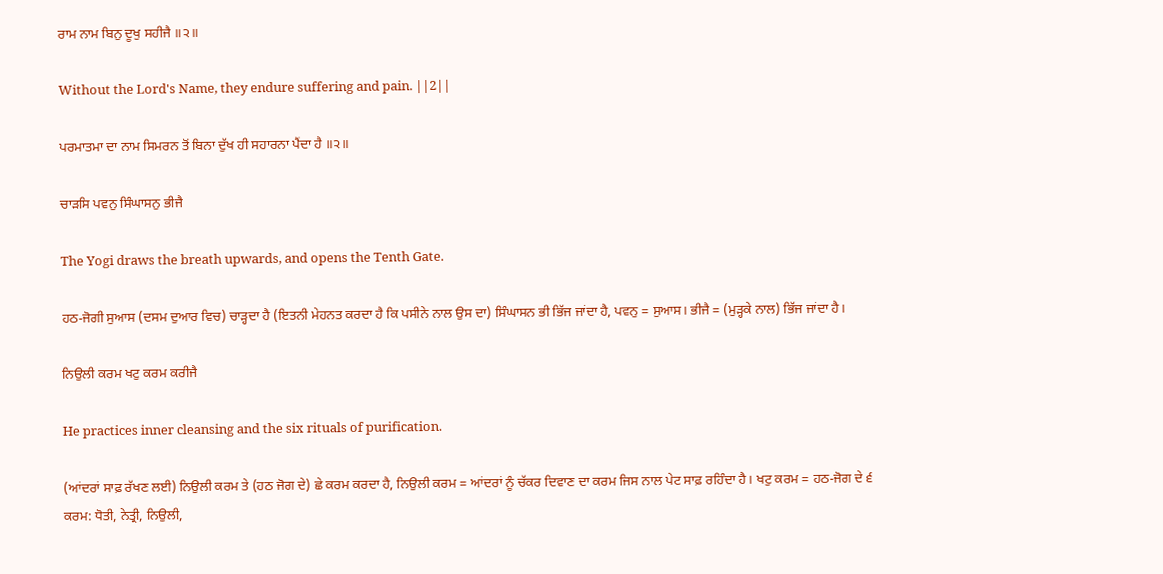ਰਾਮ ਨਾਮ ਬਿਨੁ ਦੂਖੁ ਸਹੀਜੈ ॥੨॥

Without the Lord's Name, they endure suffering and pain. ||2||

ਪਰਮਾਤਮਾ ਦਾ ਨਾਮ ਸਿਮਰਨ ਤੋਂ ਬਿਨਾ ਦੁੱਖ ਹੀ ਸਹਾਰਨਾ ਪੈਂਦਾ ਹੈ ॥੨॥

ਚਾੜਸਿ ਪਵਨੁ ਸਿੰਘਾਸਨੁ ਭੀਜੈ

The Yogi draws the breath upwards, and opens the Tenth Gate.

ਹਠ-ਜੋਗੀ ਸੁਆਸ (ਦਸਮ ਦੁਆਰ ਵਿਚ) ਚਾੜ੍ਹਦਾ ਹੈ (ਇਤਨੀ ਮੇਹਨਤ ਕਰਦਾ ਹੈ ਕਿ ਪਸੀਨੇ ਨਾਲ ਉਸ ਦਾ) ਸਿੰਘਾਸਨ ਭੀ ਭਿੱਜ ਜਾਂਦਾ ਹੈ, ਪਵਨੁ = ਸੁਆਸ। ਭੀਜੈ = (ਮੁੜ੍ਹਕੇ ਨਾਲ) ਭਿੱਜ ਜਾਂਦਾ ਹੈ।

ਨਿਉਲੀ ਕਰਮ ਖਟੁ ਕਰਮ ਕਰੀਜੈ

He practices inner cleansing and the six rituals of purification.

(ਆਂਦਰਾਂ ਸਾਫ਼ ਰੱਖਣ ਲਈ) ਨਿਉਲੀ ਕਰਮ ਤੇ (ਹਠ ਜੋਗ ਦੇ) ਛੇ ਕਰਮ ਕਰਦਾ ਹੈ, ਨਿਉਲੀ ਕਰਮ = ਆਂਦਰਾਂ ਨੂੰ ਚੱਕਰ ਦਿਵਾਣ ਦਾ ਕਰਮ ਜਿਸ ਨਾਲ ਪੇਟ ਸਾਫ਼ ਰਹਿੰਦਾ ਹੈ। ਖਟੁ ਕਰਮ = ਹਠ-ਜੋਗ ਦੇ ੬ ਕਰਮ: ਧੋਤੀ, ਨੇਤ੍ਰੀ, ਨਿਉਲੀ,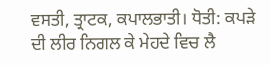ਵਸਤੀ, ਤ੍ਰਾਟਕ, ਕਪਾਲਭਾਤੀ। ਧੋਤੀ: ਕਪੜੇ ਦੀ ਲੀਰ ਨਿਗਲ ਕੇ ਮੇਹਦੇ ਵਿਚ ਲੈ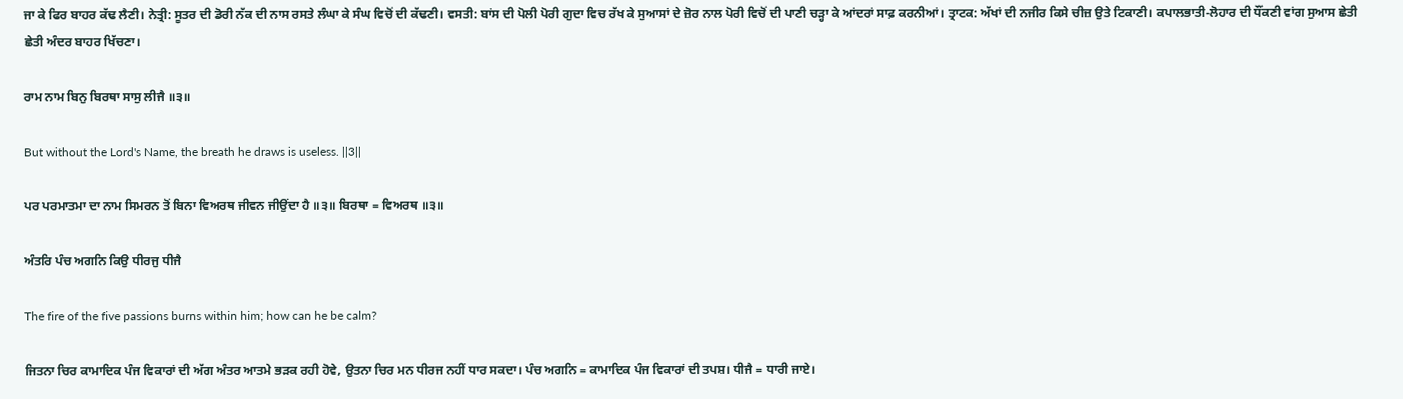ਜਾ ਕੇ ਫਿਰ ਬਾਹਰ ਕੱਢ ਲੈਣੀ। ਨੇਤ੍ਰੀ: ਸੂਤਰ ਦੀ ਡੋਰੀ ਨੱਕ ਦੀ ਨਾਸ ਰਸਤੇ ਲੰਘਾ ਕੇ ਸੰਘ ਵਿਚੋਂ ਦੀ ਕੱਢਣੀ। ਵਸਤੀ: ਬਾਂਸ ਦੀ ਪੋਲੀ ਪੋਰੀ ਗੁਦਾ ਵਿਚ ਰੱਖ ਕੇ ਸੁਆਸਾਂ ਦੇ ਜ਼ੋਰ ਨਾਲ ਪੋਰੀ ਵਿਚੋਂ ਦੀ ਪਾਣੀ ਚੜ੍ਹਾ ਕੇ ਆਂਦਰਾਂ ਸਾਫ਼ ਕਰਨੀਆਂ। ਤ੍ਰਾਟਕ: ਅੱਖਾਂ ਦੀ ਨਜੀਰ ਕਿਸੇ ਚੀਜ਼ ਉਤੇ ਟਿਕਾਣੀ। ਕਪਾਲਭਾਤੀ-ਲੋਹਾਰ ਦੀ ਧੌਂਕਣੀ ਵਾਂਗ ਸੁਆਸ ਛੇਤੀ ਛੇਤੀ ਅੰਦਰ ਬਾਹਰ ਖਿੱਚਣਾ।

ਰਾਮ ਨਾਮ ਬਿਨੁ ਬਿਰਥਾ ਸਾਸੁ ਲੀਜੈ ॥੩॥

But without the Lord's Name, the breath he draws is useless. ||3||

ਪਰ ਪਰਮਾਤਮਾ ਦਾ ਨਾਮ ਸਿਮਰਨ ਤੋਂ ਬਿਨਾ ਵਿਅਰਥ ਜੀਵਨ ਜੀਉਂਦਾ ਹੈ ॥੩॥ ਬਿਰਥਾ = ਵਿਅਰਥ ॥੩॥

ਅੰਤਰਿ ਪੰਚ ਅਗਨਿ ਕਿਉ ਧੀਰਜੁ ਧੀਜੈ

The fire of the five passions burns within him; how can he be calm?

ਜਿਤਨਾ ਚਿਰ ਕਾਮਾਦਿਕ ਪੰਜ ਵਿਕਾਰਾਂ ਦੀ ਅੱਗ ਅੰਤਰ ਆਤਮੇ ਭੜਕ ਰਹੀ ਹੋਵੇ, ਉਤਨਾ ਚਿਰ ਮਨ ਧੀਰਜ ਨਹੀਂ ਧਾਰ ਸਕਦਾ। ਪੰਚ ਅਗਨਿ = ਕਾਮਾਦਿਕ ਪੰਜ ਵਿਕਾਰਾਂ ਦੀ ਤਪਸ਼। ਧੀਜੈ = ਧਾਰੀ ਜਾਏ।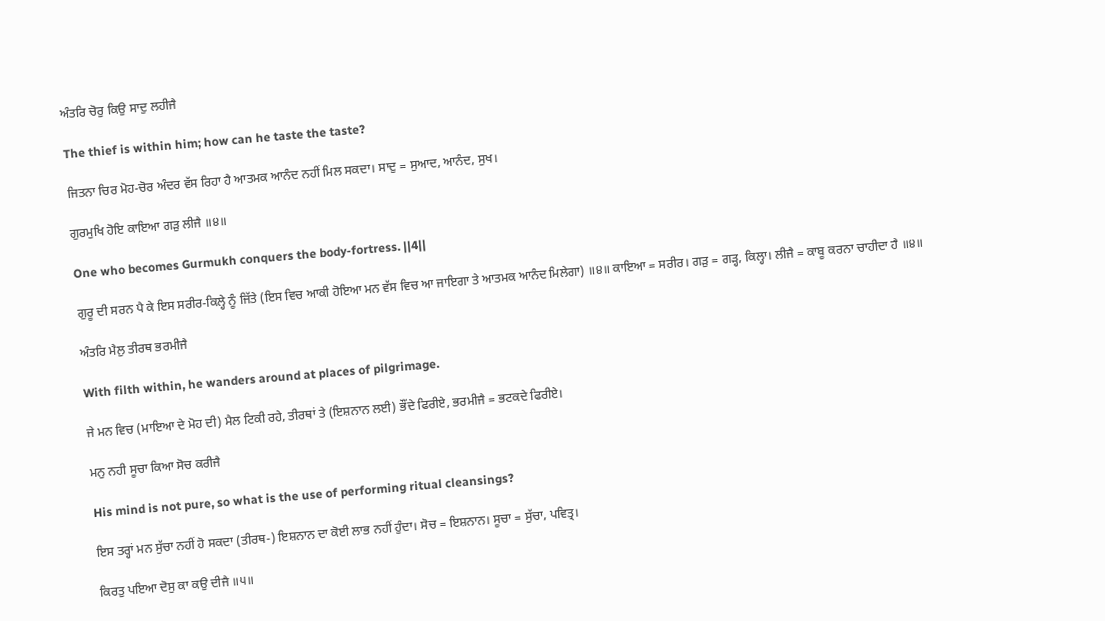ਅੰਤਰਿ ਚੋਰੁ ਕਿਉ ਸਾਦੁ ਲਹੀਜੈ

The thief is within him; how can he taste the taste?

ਜਿਤਨਾ ਚਿਰ ਮੋਹ-ਚੋਰ ਅੰਦਰ ਵੱਸ ਰਿਹਾ ਹੈ ਆਤਮਕ ਆਨੰਦ ਨਹੀਂ ਮਿਲ ਸਕਦਾ। ਸਾਦੁ = ਸੁਆਦ, ਆਨੰਦ, ਸੁਖ।

ਗੁਰਮੁਖਿ ਹੋਇ ਕਾਇਆ ਗੜੁ ਲੀਜੈ ॥੪॥

One who becomes Gurmukh conquers the body-fortress. ||4||

ਗੁਰੂ ਦੀ ਸਰਨ ਪੈ ਕੇ ਇਸ ਸਰੀਰ-ਕਿਲ੍ਹੇ ਨੂੰ ਜਿੱਤੇ (ਇਸ ਵਿਚ ਆਕੀ ਹੋਇਆ ਮਨ ਵੱਸ ਵਿਚ ਆ ਜਾਇਗਾ ਤੇ ਆਤਮਕ ਆਨੰਦ ਮਿਲੇਗਾ) ॥੪॥ ਕਾਇਆ = ਸਰੀਰ। ਗੜੁ = ਗੜ੍ਹ, ਕਿਲ੍ਹਾ। ਲੀਜੈ = ਕਾਬੂ ਕਰਨਾ ਚਾਹੀਦਾ ਹੈ ॥੪॥

ਅੰਤਰਿ ਮੈਲੁ ਤੀਰਥ ਭਰਮੀਜੈ

With filth within, he wanders around at places of pilgrimage.

ਜੇ ਮਨ ਵਿਚ (ਮਾਇਆ ਦੇ ਮੋਹ ਦੀ) ਮੈਲ ਟਿਕੀ ਰਹੇ, ਤੀਰਥਾਂ ਤੇ (ਇਸ਼ਨਾਨ ਲਈ) ਭੌਂਦੇ ਫਿਰੀਏ, ਭਰਮੀਜੈ = ਭਟਕਦੇ ਫਿਰੀਏ।

ਮਨੁ ਨਹੀ ਸੂਚਾ ਕਿਆ ਸੋਚ ਕਰੀਜੈ

His mind is not pure, so what is the use of performing ritual cleansings?

ਇਸ ਤਰ੍ਹਾਂ ਮਨ ਸੁੱਚਾ ਨਹੀਂ ਹੋ ਸਕਦਾ (ਤੀਰਥ-) ਇਸ਼ਨਾਨ ਦਾ ਕੋਈ ਲਾਭ ਨਹੀਂ ਹੁੰਦਾ। ਸੋਚ = ਇਸ਼ਨਾਨ। ਸੂਚਾ = ਸੁੱਚਾ, ਪਵਿਤ੍ਰ।

ਕਿਰਤੁ ਪਇਆ ਦੋਸੁ ਕਾ ਕਉ ਦੀਜੈ ॥੫॥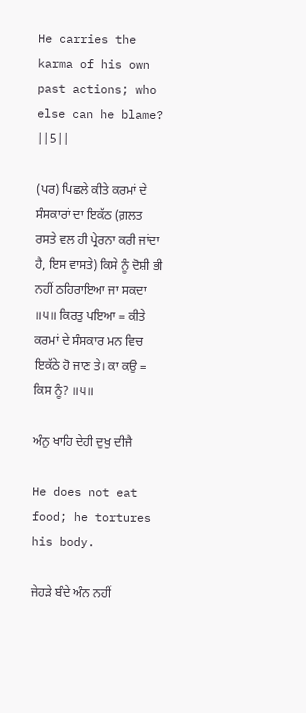He carries the karma of his own past actions; who else can he blame? ||5||

(ਪਰ) ਪਿਛਲੇ ਕੀਤੇ ਕਰਮਾਂ ਦੇ ਸੰਸਕਾਰਾਂ ਦਾ ਇਕੱਠ (ਗ਼ਲਤ ਰਸਤੇ ਵਲ ਹੀ ਪ੍ਰੇਰਨਾ ਕਰੀ ਜਾਂਦਾ ਹੈ, ਇਸ ਵਾਸਤੇ) ਕਿਸੇ ਨੂੰ ਦੋਸ਼ੀ ਭੀ ਨਹੀਂ ਠਹਿਰਾਇਆ ਜਾ ਸਕਦਾ ॥੫॥ ਕਿਰਤੁ ਪਇਆ = ਕੀਤੇ ਕਰਮਾਂ ਦੇ ਸੰਸਕਾਰ ਮਨ ਵਿਚ ਇਕੱਠੇ ਹੋ ਜਾਣ ਤੇ। ਕਾ ਕਉ = ਕਿਸ ਨੂੰ? ॥੫॥

ਅੰਨੁ ਖਾਹਿ ਦੇਹੀ ਦੁਖੁ ਦੀਜੈ

He does not eat food; he tortures his body.

ਜੇਹੜੇ ਬੰਦੇ ਅੰਨ ਨਹੀਂ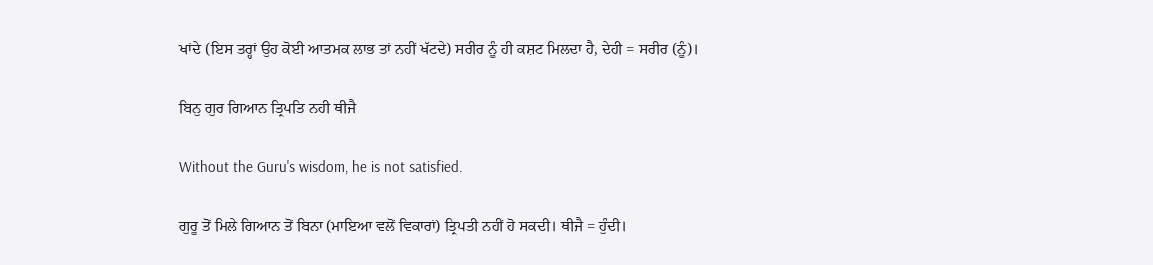ਖਾਂਦੇ (ਇਸ ਤਰ੍ਹਾਂ ਉਹ ਕੋਈ ਆਤਮਕ ਲਾਭ ਤਾਂ ਨਹੀਂ ਖੱਟਦੇ) ਸਰੀਰ ਨੂੰ ਹੀ ਕਸ਼ਟ ਮਿਲਦਾ ਹੈ, ਦੇਹੀ = ਸਰੀਰ (ਨੂੰ)।

ਬਿਨੁ ਗੁਰ ਗਿਆਨ ਤ੍ਰਿਪਤਿ ਨਹੀ ਥੀਜੈ

Without the Guru's wisdom, he is not satisfied.

ਗੁਰੂ ਤੋਂ ਮਿਲੇ ਗਿਆਨ ਤੋਂ ਬਿਨਾ (ਮਾਇਆ ਵਲੋਂ ਵਿਕਾਰਾਂ) ਤ੍ਰਿਪਤੀ ਨਹੀਂ ਹੋ ਸਕਦੀ। ਥੀਜੈ = ਹੁੰਦੀ।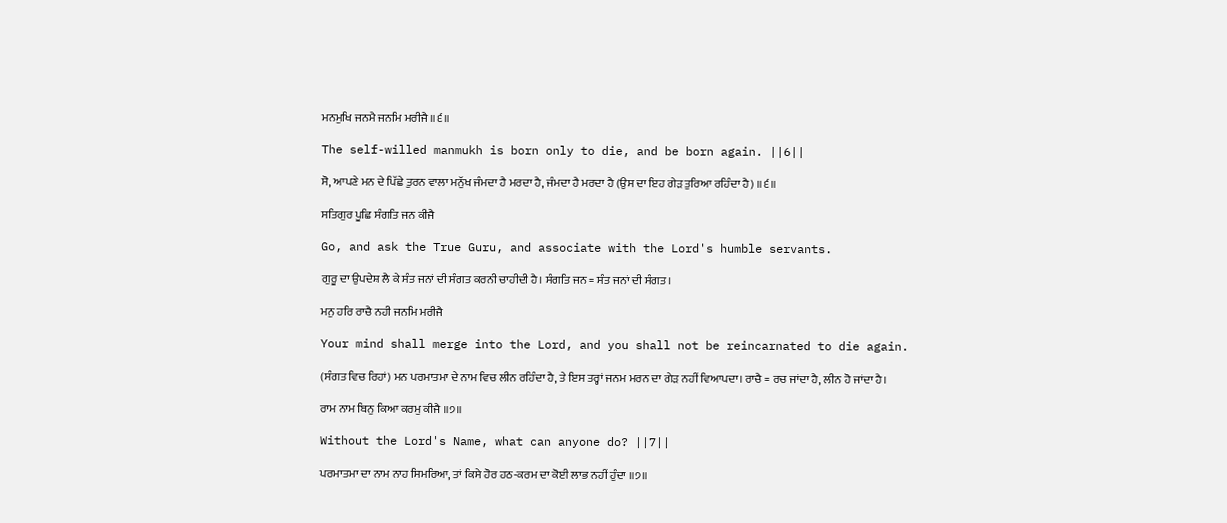ਮਨਮੁਖਿ ਜਨਮੈ ਜਨਮਿ ਮਰੀਜੈ ॥੬॥

The self-willed manmukh is born only to die, and be born again. ||6||

ਸੋ, ਆਪਣੇ ਮਨ ਦੇ ਪਿੱਛੇ ਤੁਰਨ ਵਾਲਾ ਮਨੁੱਖ ਜੰਮਦਾ ਹੈ ਮਰਦਾ ਹੈ, ਜੰਮਦਾ ਹੈ ਮਰਦਾ ਹੈ (ਉਸ ਦਾ ਇਹ ਗੇੜ ਤੁਰਿਆ ਰਹਿੰਦਾ ਹੈ) ॥੬॥

ਸਤਿਗੁਰ ਪੂਛਿ ਸੰਗਤਿ ਜਨ ਕੀਜੈ

Go, and ask the True Guru, and associate with the Lord's humble servants.

ਗੁਰੂ ਦਾ ਉਪਦੇਸ਼ ਲੈ ਕੇ ਸੰਤ ਜਨਾਂ ਦੀ ਸੰਗਤ ਕਰਨੀ ਚਾਹੀਦੀ ਹੈ। ਸੰਗਤਿ ਜਨ = ਸੰਤ ਜਨਾਂ ਦੀ ਸੰਗਤ।

ਮਨੁ ਹਰਿ ਰਾਚੈ ਨਹੀ ਜਨਮਿ ਮਰੀਜੈ

Your mind shall merge into the Lord, and you shall not be reincarnated to die again.

(ਸੰਗਤ ਵਿਚ ਰਿਹਾਂ) ਮਨ ਪਰਮਾਤਮਾ ਦੇ ਨਾਮ ਵਿਚ ਲੀਨ ਰਹਿੰਦਾ ਹੈ, ਤੇ ਇਸ ਤਰ੍ਹਾਂ ਜਨਮ ਮਰਨ ਦਾ ਗੇੜ ਨਹੀਂ ਵਿਆਪਦਾ। ਰਾਚੈ = ਰਚ ਜਾਂਦਾ ਹੈ, ਲੀਨ ਹੋ ਜਾਂਦਾ ਹੈ।

ਰਾਮ ਨਾਮ ਬਿਨੁ ਕਿਆ ਕਰਮੁ ਕੀਜੈ ॥੭॥

Without the Lord's Name, what can anyone do? ||7||

ਪਰਮਾਤਮਾ ਦਾ ਨਾਮ ਨਾਹ ਸਿਮਰਿਆ, ਤਾਂ ਕਿਸੇ ਹੋਰ ਹਠ-ਕਰਮ ਦਾ ਕੋਈ ਲਾਭ ਨਹੀਂ ਹੁੰਦਾ ॥੭॥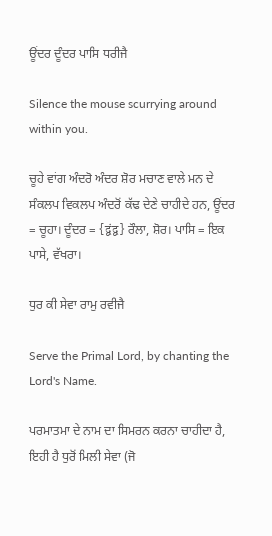ਊਂਦਰ ਦੂੰਦਰ ਪਾਸਿ ਧਰੀਜੈ

Silence the mouse scurrying around within you.

ਚੂਹੇ ਵਾਂਗ ਅੰਦਰੋ ਅੰਦਰ ਸ਼ੋਰ ਮਚਾਣ ਵਾਲੇ ਮਨ ਦੇ ਸੰਕਲਪ ਵਿਕਲਪ ਅੰਦਰੋਂ ਕੱਢ ਦੇਣੇ ਚਾਹੀਦੇ ਹਨ, ਊਂਦਰ = ਚੂਹਾ। ਦੂੰਦਰ = {द्वंद्व} ਰੌਲਾ, ਸ਼ੋਰ। ਪਾਸਿ = ਇਕ ਪਾਸੇ, ਵੱਖਰਾ।

ਧੁਰ ਕੀ ਸੇਵਾ ਰਾਮੁ ਰਵੀਜੈ

Serve the Primal Lord, by chanting the Lord's Name.

ਪਰਮਾਤਮਾ ਦੇ ਨਾਮ ਦਾ ਸਿਮਰਨ ਕਰਨਾ ਚਾਹੀਦਾ ਹੈ, ਇਹੀ ਹੈ ਧੁਰੋਂ ਮਿਲੀ ਸੇਵਾ (ਜੋ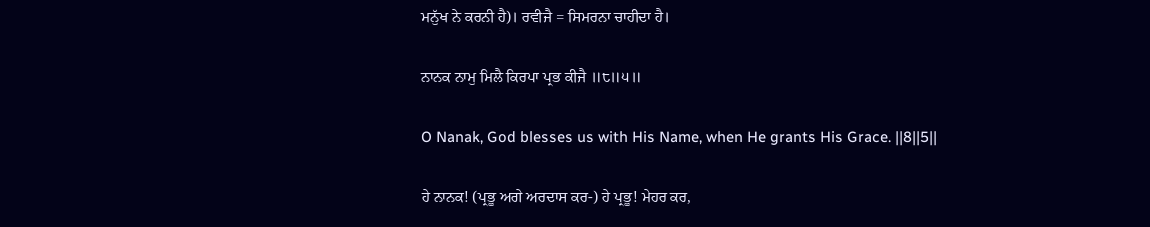ਮਨੁੱਖ ਨੇ ਕਰਨੀ ਹੈ)। ਰਵੀਜੈ = ਸਿਮਰਨਾ ਚਾਹੀਦਾ ਹੈ।

ਨਾਨਕ ਨਾਮੁ ਮਿਲੈ ਕਿਰਪਾ ਪ੍ਰਭ ਕੀਜੈ ॥੮॥੫॥

O Nanak, God blesses us with His Name, when He grants His Grace. ||8||5||

ਹੇ ਨਾਨਕ! (ਪ੍ਰਭੂ ਅਗੇ ਅਰਦਾਸ ਕਰ-) ਹੇ ਪ੍ਰਭੂ! ਮੇਹਰ ਕਰ,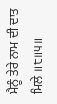ਮੈਨੂੰ ਤੇਰੇ ਨਾਮ ਦੀ ਦਾਤ ਮਿਲੇ ॥੮॥੫॥